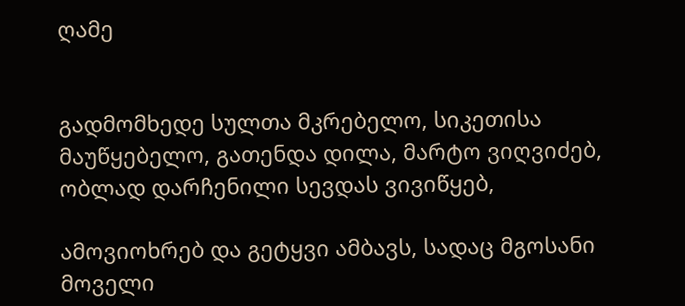ღამე


გადმომხედე სულთა მკრებელო, სიკეთისა მაუწყებელო, გათენდა დილა, მარტო ვიღვიძებ, ობლად დარჩენილი სევდას ვივიწყებ,

ამოვიოხრებ და გეტყვი ამბავს, სადაც მგოსანი მოველი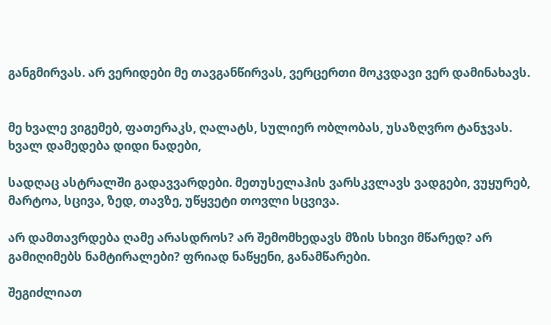განგმირვას. არ ვერიდები მე თავგანწირვას, ვერცერთი მოკვდავი ვერ დამინახავს.


მე ხვალე ვიგემებ, ფათერაკს, ღალატს, სულიერ ობლობას, უსაზღვრო ტანჯვას. ხვალ დამედება დიდი ნადები,

სადღაც ასტრალში გადავვარდები. მეთუსელაჰის ვარსკვლავს ვადგები, ვუყურებ, მარტოა, სცივა, ზედ, თავზე, უწყვეტი თოვლი სცვივა.

არ დამთავრდება ღამე არასდროს? არ შემომხედავს მზის სხივი მწარედ? არ გამიღიმებს ნამტირალები? ფრიად ნაწყენი, განამწარები.

შეგიძლიათ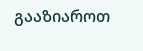გააზიაროთ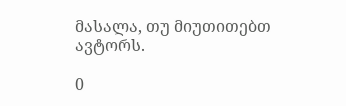მასალა, თუ მიუთითებთ ავტორს.

0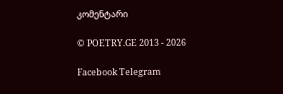კომენტარი

© POETRY.GE 2013 - 2026

Facebook Telegram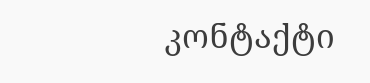კონტაქტი